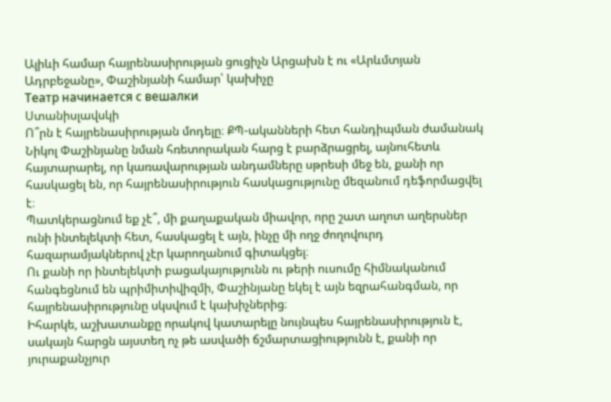Ալիևի համար հայրենասիրության ցուցիչն Արցախն է ու «Արևմտյան Ադրբեջանը», Փաշինյանի համար՝ կախիչը
Театр начинается с вешалки
Ստանիսլավսկի
Ո՞րն է հայրենասիրության մոդելը։ ՔՊ-ականների հետ հանդիպման ժամանակ Նիկոլ Փաշինյանը նման հռետորական հարց է բարձրացրել, այնուհետև հայտարարել, որ կառավարության անդամները սթրեսի մեջ են, քանի որ հասկացել են, որ հայրենասիրություն հասկացությունը մեզանում դեֆորմացվել է։
Պատկերացնում եք չէ՞, մի քաղաքական միավոր, որը շատ աղոտ աղերսներ ունի ինտելեկտի հետ, հասկացել է այն, ինչը մի ողջ ժողովուրդ հազարամյակներով չէր կարողանում գիտակցել։
Ու քանի որ ինտելեկտի բացակայությունն ու թերի ուսումը հիմնականում հանգեցնում են պրիմիտիվիզմի, Փաշինյանը եկել է այն եզրահանգման, որ հայրենասիրությունը սկսվում է կախիչներից։
Իհարկե, աշխատանքը որակով կատարելը նույնպես հայրենասիրություն է, սակայն հարցն այստեղ ոչ թե ասվածի ճշմարտացիությունն է, քանի որ յուրաքանչյուր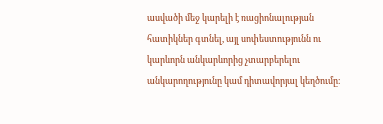ասվածի մեջ կարելի է ռացիոնալության հատիկներ գտնել, այլ սոփեստությունն ու կարևորն անկարևորից չտարբերելու անկարողությունը կամ դիտավորյալ կեղծումը։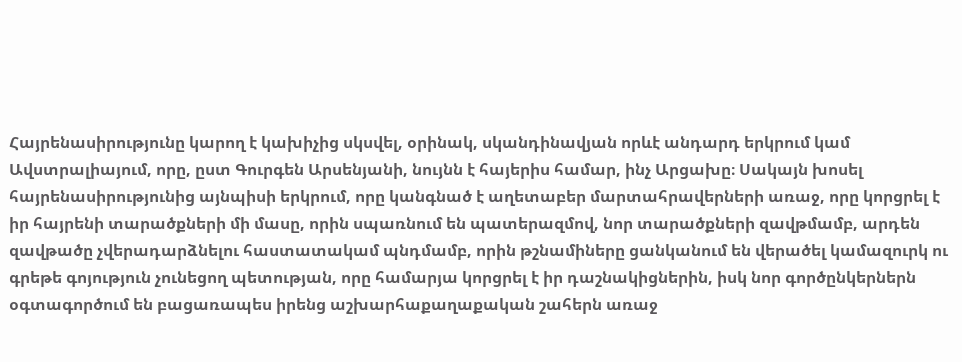Հայրենասիրությունը կարող է կախիչից սկսվել, օրինակ, սկանդինավյան որևէ անդարդ երկրում կամ Ավստրալիայում, որը, ըստ Գուրգեն Արսենյանի, նույնն է հայերիս համար, ինչ Արցախը։ Սակայն խոսել հայրենասիրությունից այնպիսի երկրում, որը կանգնած է աղետաբեր մարտահրավերների առաջ, որը կորցրել է իր հայրենի տարածքների մի մասը, որին սպառնում են պատերազմով, նոր տարածքների զավթմամբ, արդեն զավթածը չվերադարձնելու հաստատակամ պնդմամբ, որին թշնամիները ցանկանում են վերածել կամազուրկ ու գրեթե գոյություն չունեցող պետության, որը համարյա կորցրել է իր դաշնակիցներին, իսկ նոր գործընկերներն օգտագործում են բացառապես իրենց աշխարհաքաղաքական շահերն առաջ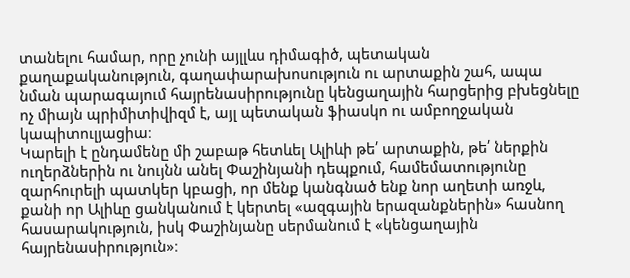տանելու համար, որը չունի այլլևս դիմագիծ, պետական քաղաքականություն, գաղափարախոսություն ու արտաքին շահ, ապա նման պարագայում հայրենասիրությունը կենցաղային հարցերից բխեցնելը ոչ միայն պրիմիտիվիզմ է, այլ պետական ֆիասկո ու ամբողջական կապիտուլյացիա։
Կարելի է ընդամենը մի շաբաթ հետևել Ալիևի թե՛ արտաքին, թե՛ ներքին ուղերձներին ու նույնն անել Փաշինյանի դեպքում, համեմատությունը զարհուրելի պատկեր կբացի, որ մենք կանգնած ենք նոր աղետի առջև, քանի որ Ալիևը ցանկանում է կերտել «ազգային երազանքներին» հասնող հասարակություն, իսկ Փաշինյանը սերմանում է «կենցաղային հայրենասիրություն»։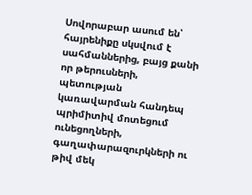Սովորաբար ասում են՝ հայրենիքը սկսվում է սահմաններից, բայց քանի որ թերուսների, պետության կառավարման հանդեպ պրիմիտիվ մոտեցում ունեցողների, գաղափարազուրկների ու թիվ մեկ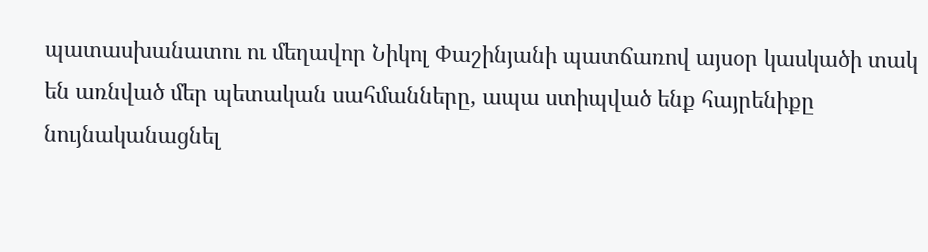պատասխանատու ու մեղավոր Նիկոլ Փաշինյանի պատճառով այսօր կասկածի տակ են առնված մեր պետական սահմանները, ապա ստիպված ենք հայրենիքը նույնականացնել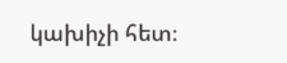կախիչի հետ։